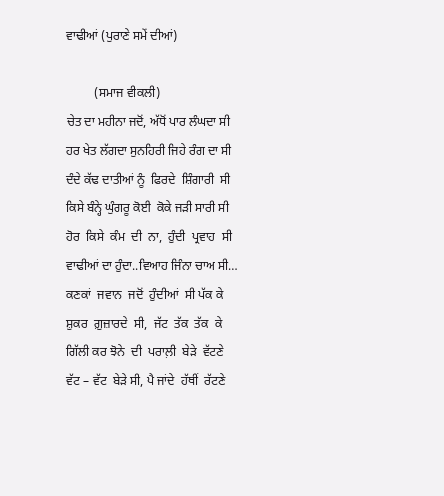ਵਾਢੀਆਂ (ਪੁਰਾਣੇ ਸਮੇਂ ਦੀਆਂ)

         (ਸਮਾਜ ਵੀਕਲੀ)
ਚੇਤ ਦਾ ਮਹੀਨਾ ਜਦੋਂ, ਅੱਧੋਂ ਪਾਰ ਲੰਘਦਾ ਸੀ
ਹਰ ਖੇਤ ਲੱਗਦਾ ਸੁਨਹਿਰੀ ਜਿਹੇ ਰੰਗ ਦਾ ਸੀ
ਦੰਦੇ ਕੱਢ ਦਾਤੀਆਂ ਨੂੰ  ਫਿਰਦੇ  ਸ਼ਿੰਗਾਰੀ  ਸੀ
ਕਿਸੇ ਬੰਨ੍ਹੇ ਘੁੰਗਰੂ ਕੋਈ  ਕੋਕੇ ਜੜੀ ਸਾਰੀ ਸੀ
ਹੋਰ  ਕਿਸੇ  ਕੰਮ  ਦੀ  ਨਾ,  ਹੁੰਦੀ  ਪ੍ਰਵਾਹ  ਸੀ
ਵਾਢੀਆਂ ਦਾ ਹੁੰਦਾ..ਵਿਆਹ ਜਿੰਨਾ ਚਾਅ ਸੀ…
ਕਣਕਾਂ  ਜਵਾਨ  ਜਦੋਂ  ਹੁੰਦੀਆਂ  ਸੀ ਪੱਕ ਕੇ
ਸ਼ੁਕਰ  ਗ਼ੁਜ਼ਾਰਦੇ  ਸੀ,  ਜੱਟ  ਤੱਕ  ਤੱਕ  ਕੇ
ਗਿੱਲੀ ਕਰ ਝੋਨੇ  ਦੀ  ਪਰਾਲ਼ੀ  ਬੇੜੇ  ਵੱਟਣੇ
ਵੱਟ – ਵੱਟ  ਬੇੜੇ ਸੀ, ਪੈ ਜਾਂਦੇ  ਹੱਥੀਂ  ਰੱਟਣੇ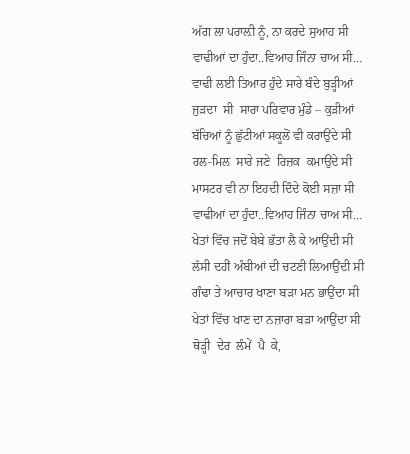ਅੱਗ ਲਾ ਪਰਾਲ਼ੀ ਨੂੰ, ਨਾ ਕਰਦੇ ਸੁਆਹ ਸੀ
ਵਾਢੀਆਂ ਦਾ ਹੁੰਦਾ..ਵਿਆਹ ਜਿੰਨਾ ਚਾਅ ਸੀ…
ਵਾਢੀ ਲਈ ਤਿਆਰ ਹੁੰਦੇ ਸਾਰੇ ਬੰਦੇ ਬੁੜ੍ਹੀਆਂ
ਜੁੜਦਾ  ਸੀ  ਸਾਰਾ ਪਰਿਵਾਰ ਮੁੰਡੇ – ਕੁੜੀਆਂ
ਬੱਚਿਆਂ ਨੂੰ ਛੁੱਟੀਆਂ ਸਕੂਲੋਂ ਵੀ ਕਰਾਉਂਦੇ ਸੀ
ਰਲ-ਮਿਲ  ਸਾਰੇ ਜਣੇ  ਰਿਜ਼ਕ  ਕਮਾਉਂਦੇ ਸੀ
ਮਾਸਟਰ ਵੀ ਨਾ ਇਹਦੀ ਦਿੰਦੇ ਕੋਈ ਸਜ਼ਾ ਸੀ
ਵਾਢੀਆਂ ਦਾ ਹੁੰਦਾ..ਵਿਆਹ ਜਿੰਨਾ ਚਾਅ ਸੀ…
ਖੇਤਾਂ ਵਿੱਚ ਜਦੋਂ ਬੇਬੇ ਭੱਤਾ ਲੈ ਕੇ ਆਉਂਦੀ ਸੀ
ਲੱਸੀ ਦਹੀਂ ਅੰਬੀਆਂ ਦੀ ਚਟਣੀ ਲਿਆਉਂਦੀ ਸੀ
ਗੰਢਾ ਤੇ ਆਚਾਰ ਖਾਣਾ ਬੜਾ ਮਨ ਭਾਉਂਦਾ ਸੀ
ਖੇਤਾਂ ਵਿੱਚ ਖਾਣ ਦਾ ਨਜ਼ਾਰਾ ਬੜਾ ਆਉਂਦਾ ਸੀ
ਥੋੜ੍ਹੀ  ਦੇਰ  ਲੰਮੇਂ  ਪੈ  ਕੇ,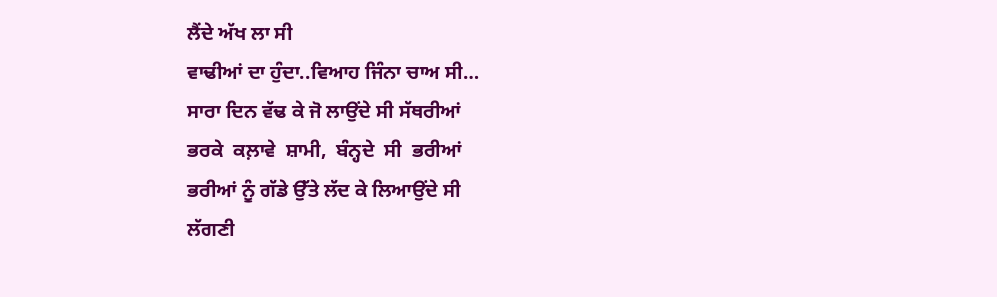ਲੈਂਦੇ ਅੱਖ ਲਾ ਸੀ
ਵਾਢੀਆਂ ਦਾ ਹੁੰਦਾ..ਵਿਆਹ ਜਿੰਨਾ ਚਾਅ ਸੀ…
ਸਾਰਾ ਦਿਨ ਵੱਢ ਕੇ ਜੋ ਲਾਉਂਦੇ ਸੀ ਸੱਥਰੀਆਂ
ਭਰਕੇ  ਕਲ਼ਾਵੇ  ਸ਼ਾਮੀ,  ਬੰਨ੍ਹਦੇ  ਸੀ  ਭਰੀਆਂ
ਭਰੀਆਂ ਨੂੰ ਗੱਡੇ ਉੱਤੇ ਲੱਦ ਕੇ ਲਿਆਉਂਦੇ ਸੀ
ਲੱਗਣੀ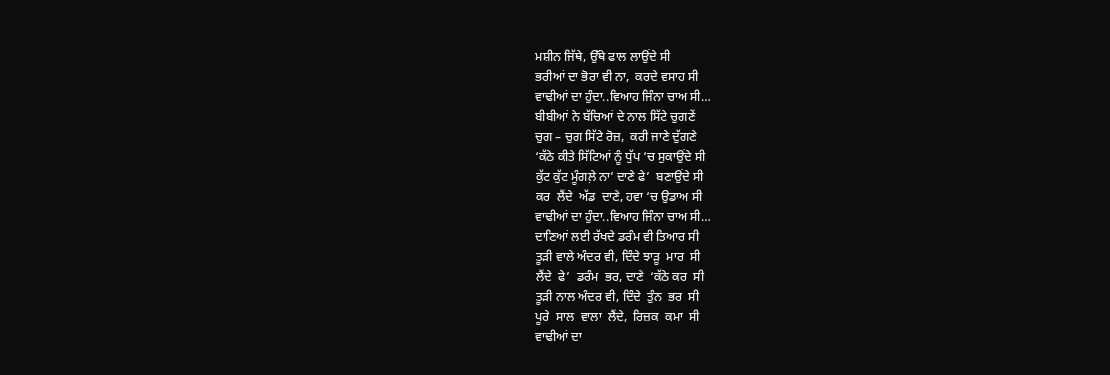ਮਸ਼ੀਨ ਜਿੱਥੇ, ਉੱਥੇ ਫਾਲ ਲਾਉਂਦੇ ਸੀ
ਭਰੀਆਂ ਦਾ ਭੋਰਾ ਵੀ ਨਾ,  ਕਰਦੇ ਵਸਾਹ ਸੀ
ਵਾਢੀਆਂ ਦਾ ਹੁੰਦਾ..ਵਿਆਹ ਜਿੰਨਾ ਚਾਅ ਸੀ…
ਬੀਬੀਆਂ ਨੇ ਬੱਚਿਆਂ ਦੇ ਨਾਲ ਸਿੱਟੇ ਚੁਗਣੇਂ
ਚੁਗ – ਚੁਗ ਸਿੱਟੇ ਰੋਜ਼,  ਕਰੀ ਜਾਣੇ ਦੁੱਗਣੇ
‘ਕੱਠੇ ਕੀਤੇ ਸਿੱਟਿਆਂ ਨੂੰ ਧੁੱਪ ‘ਚ ਸੁਕਾਉਂਦੇ ਸੀ
ਕੁੱਟ ਕੁੱਟ ਮੂੰਗਲ਼ੇ ਨਾ’ ਦਾਣੇ ਫੇ’  ਬਣਾਉਂਦੇ ਸੀ
ਕਰ  ਲੈਂਦੇ  ਅੱਡ  ਦਾਣੇ, ਹਵਾ ‘ਚ ਉਡਾਅ ਸੀ
ਵਾਢੀਆਂ ਦਾ ਹੁੰਦਾ..ਵਿਆਹ ਜਿੰਨਾ ਚਾਅ ਸੀ…
ਦਾਣਿਆਂ ਲਈ ਰੱਖਦੇ ਡਰੰਮ ਵੀ ਤਿਆਰ ਸੀ
ਤੂੜੀ ਵਾਲੇ ਅੰਦਰ ਵੀ, ਦਿੰਦੇ ਝਾੜੂ  ਮਾਰ  ਸੀ
ਲੈਂਦੇ  ਫੇ’  ਡਰੰਮ  ਭਰ, ਦਾਣੇ  ‘ਕੱਠੇ ਕਰ  ਸੀ
ਤੂੜੀ ਨਾਲ ਅੰਦਰ ਵੀ, ਦਿੰਦੇ  ਤੁੰਨ  ਭਰ  ਸੀ
ਪੂਰੇ  ਸਾਲ  ਵਾਲਾ  ਲੈਂਦੇ,  ਰਿਜ਼ਕ  ਕਮਾ  ਸੀ
ਵਾਢੀਆਂ ਦਾ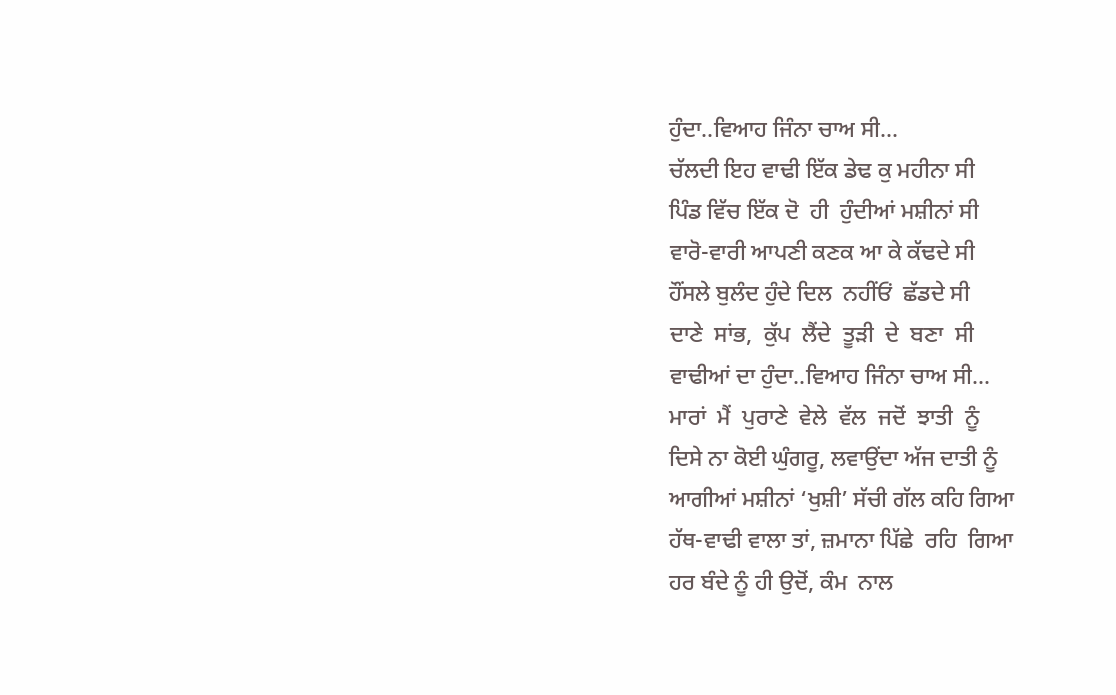ਹੁੰਦਾ..ਵਿਆਹ ਜਿੰਨਾ ਚਾਅ ਸੀ…
ਚੱਲਦੀ ਇਹ ਵਾਢੀ ਇੱਕ ਡੇਢ ਕੁ ਮਹੀਨਾ ਸੀ
ਪਿੰਡ ਵਿੱਚ ਇੱਕ ਦੋ  ਹੀ  ਹੁੰਦੀਆਂ ਮਸ਼ੀਨਾਂ ਸੀ
ਵਾਰੋ-ਵਾਰੀ ਆਪਣੀ ਕਣਕ ਆ ਕੇ ਕੱਢਦੇ ਸੀ
ਹੌਂਸਲੇ ਬੁਲੰਦ ਹੁੰਦੇ ਦਿਲ  ਨਹੀਂਓਂ  ਛੱਡਦੇ ਸੀ
ਦਾਣੇ  ਸਾਂਭ,  ਕੁੱਪ  ਲੈਂਦੇ  ਤੂੜੀ  ਦੇ  ਬਣਾ  ਸੀ
ਵਾਢੀਆਂ ਦਾ ਹੁੰਦਾ..ਵਿਆਹ ਜਿੰਨਾ ਚਾਅ ਸੀ…
ਮਾਰਾਂ  ਮੈਂ  ਪੁਰਾਣੇ  ਵੇਲੇ  ਵੱਲ  ਜਦੋਂ  ਝਾਤੀ  ਨੂੰ
ਦਿਸੇ ਨਾ ਕੋਈ ਘੁੰਗਰੂ, ਲਵਾਉਂਦਾ ਅੱਜ ਦਾਤੀ ਨੂੰ
ਆਗੀਆਂ ਮਸ਼ੀਨਾਂ ‘ਖੁਸ਼ੀ’ ਸੱਚੀ ਗੱਲ ਕਹਿ ਗਿਆ
ਹੱਥ-ਵਾਢੀ ਵਾਲਾ ਤਾਂ, ਜ਼ਮਾਨਾ ਪਿੱਛੇ  ਰਹਿ  ਗਿਆ
ਹਰ ਬੰਦੇ ਨੂੰ ਹੀ ਉਦੋਂ, ਕੰਮ  ਨਾਲ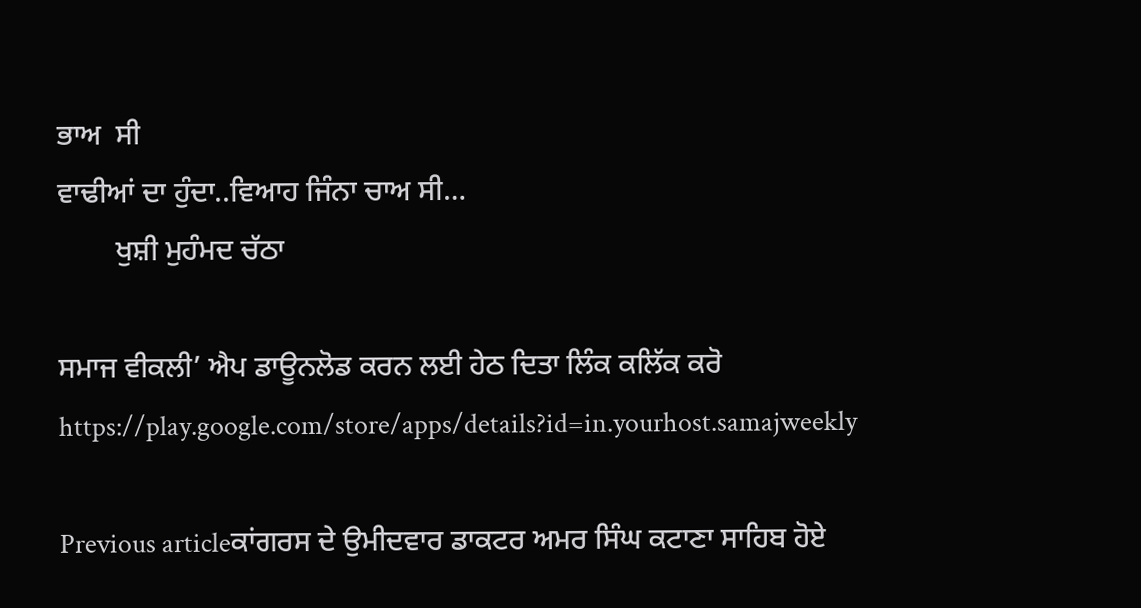ਭਾਅ  ਸੀ
ਵਾਢੀਆਂ ਦਾ ਹੁੰਦਾ..ਵਿਆਹ ਜਿੰਨਾ ਚਾਅ ਸੀ…
        ਖੁਸ਼ੀ ਮੁਹੰਮਦ ਚੱਠਾ

ਸਮਾਜ ਵੀਕਲੀ’ ਐਪ ਡਾਊਨਲੋਡ ਕਰਨ ਲਈ ਹੇਠ ਦਿਤਾ ਲਿੰਕ ਕਲਿੱਕ ਕਰੋ
https://play.google.com/store/apps/details?id=in.yourhost.samajweekly

Previous articleਕਾਂਗਰਸ ਦੇ ਉਮੀਦਵਾਰ ਡਾਕਟਰ ਅਮਰ ਸਿੰਘ ਕਟਾਣਾ ਸਾਹਿਬ ਹੋਏ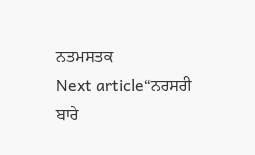ਨਤਮਸਤਕ
Next article“ਨਰਸਰੀ ਬਾਰੇ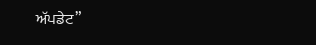ਅੱਪਡੇਟ”